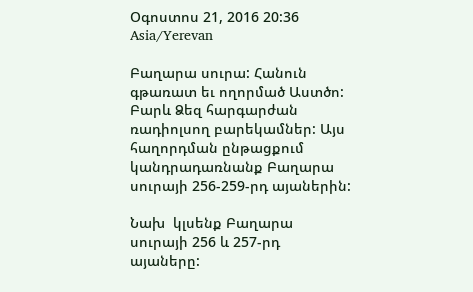Օգոստոս 21, 2016 20:36 Asia/Yerevan

Բաղարա սուրա: Հանուն գթառատ եւ ողորմած Աստծո: Բարև Ձեզ հարգարժան ռադիոլսող բարեկամներ: Այս հաղորդման ընթացքում կանդրադառնանք Բաղարա սուրայի 256-259-րդ այաներին:

Նախ  կլսենք Բաղարա սուրայի 256 և 257-րդ այաները: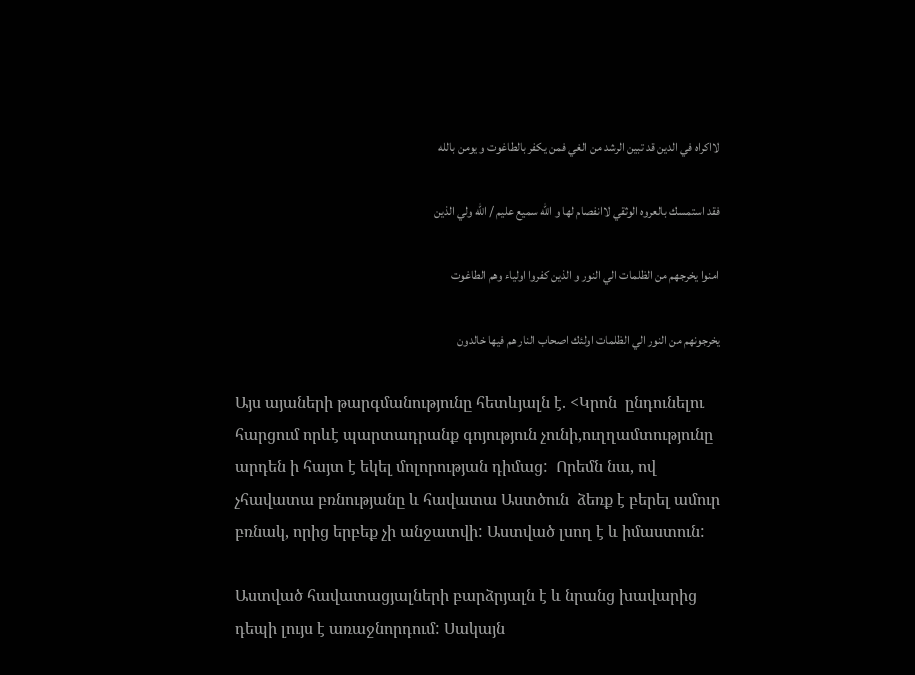لااكراه في الدين قد تبين الرشد من الغي فمن يكفر بالطاغوت و يومن بالله

فقد استمسك بالعروه الوثقي لاانفصام لها و الله سميع عليم / الله ولي الذين

امنوا يخرجهم من الظلمات الي النور و الذين كفروا اولياء وهم الطاغوت

يخرجونهم من النور الي الظلمات اولئك اصحاب النار هم فيها خالدون

Այս այաների թարգմանությունը հետևյալն է. <Կրոն  ընդունելու հարցում որևէ պարտադրանք գոյություն չունի,ուղղամտությունը արդեն ի հայտ է եկել մոլորության դիմաց:  Որեմն նա, ով  չհավատա բռնությանը և հավատա Աստծուն  ձեռք է բերել ամուր բռնակ, որից երբեք չի անջատվի: Աստված լսող է և իմաստուն:

Աստված հավատացյալների բարձրյալն է և նրանց խավարից դեպի լույս է առաջնորդում: Սակայն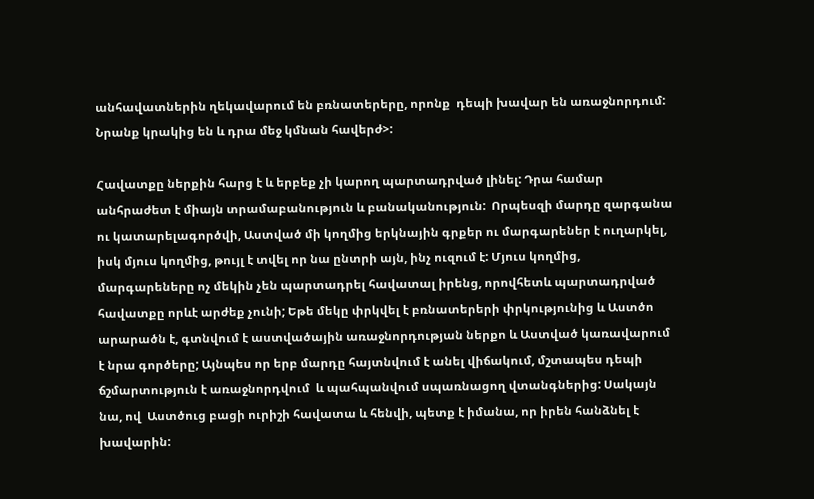անհավատներին ղեկավարում են բռնատերերը, որոնք  դեպի խավար են առաջնորդում:  Նրանք կրակից են և դրա մեջ կմնան հավերժ>:

Հավատքը ներքին հարց է և երբեք չի կարող պարտադրված լինել: Դրա համար անհրաժետ է միայն տրամաբանություն և բանականություն:  Որպեսզի մարդը զարգանա ու կատարելագործվի, Աստված մի կողմից երկնային գրքեր ու մարգարեներ է ուղարկել, իսկ մյուս կողմից, թույլ է տվել որ նա ընտրի այն, ինչ ուզում է: Մյուս կողմից, մարգարեները ոչ մեկին չեն պարտադրել հավատալ իրենց, որովհետև պարտադրված հավատքը որևէ արժեք չունի; Եթե մեկը փրկվել է բռնատերերի փրկությունից և Աստծո արարածն է, գտնվում է աստվածային առաջնորդության ներքո և Աստված կառավարում է նրա գործերը; Այնպես որ երբ մարդը հայտնվում է անել վիճակում, մշտապես դեպի ճշմարտություն է առաջնորդվում  և պահպանվում սպառնացող վտանգներից: Սակայն նա, ով  Աստծուց բացի ուրիշի հավատա և հենվի, պետք է իմանա, որ իրեն հանձնել է խավարին: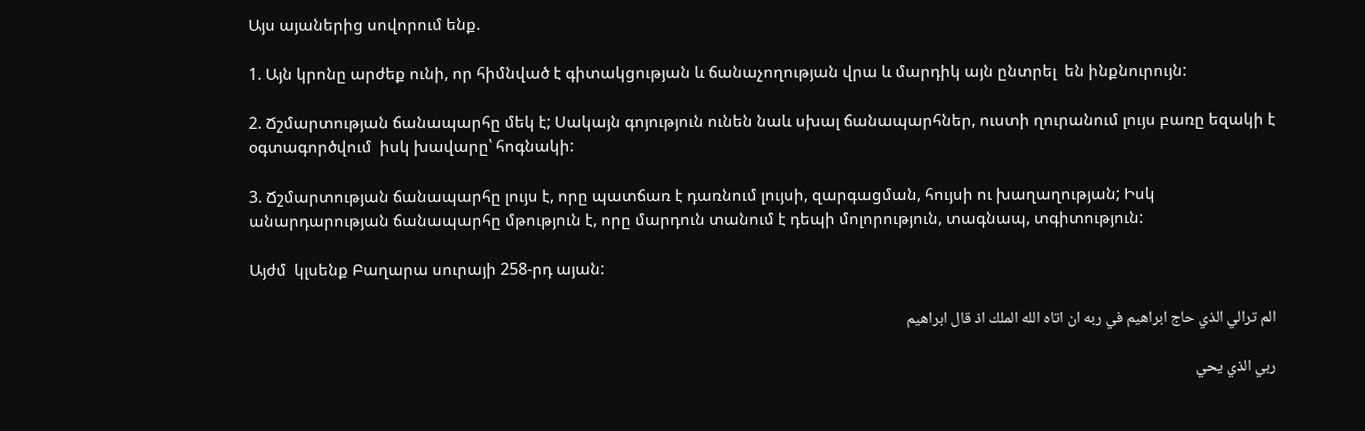Այս այաներից սովորում ենք.

1. Այն կրոնը արժեք ունի, որ հիմնված է գիտակցության և ճանաչողության վրա և մարդիկ այն ընտրել  են ինքնուրույն:

2. Ճշմարտության ճանապարհը մեկ է; Սակայն գոյություն ունեն նաև սխալ ճանապարհներ, ուստի ղուրանում լույս բառը եզակի է օգտագործվում  իսկ խավարը՝ հոգնակի:

3. Ճշմարտության ճանապարհը լույս է, որը պատճառ է դառնում լույսի, զարգացման, հույսի ու խաղաղության; Իսկ անարդարության ճանապարհը մթություն է, որը մարդուն տանում է դեպի մոլորություն, տագնապ, տգիտություն:

Այժմ  կլսենք Բաղարա սուրայի 258-րդ այան:

الم ترالي الذي حاج ابراهيم في ربه ان اتاه الله الملك اذ قال ابراهيم

ربي الذي يحي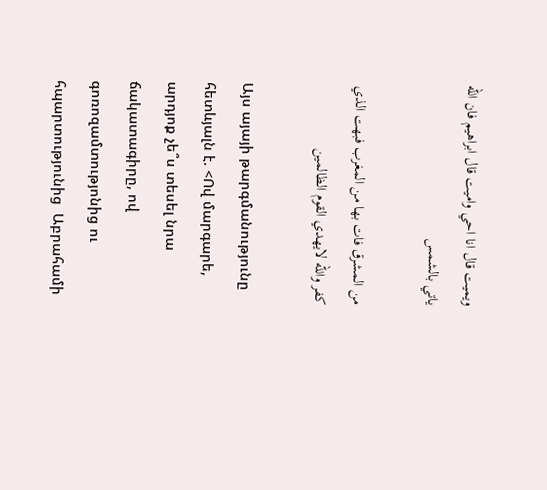ويميت قال انا احي واميت قال ابراهيم فان الله ياتي بالشمس

من المشرق فات بها من المغرب فبهت الذي كفر والله لايهدي القوم الظالمين

Այս այայի թարգմանությունը հետևյալն է. <Ով մարգարե, արդյոք չե՞ս տեսել նրա ճակատագիրը, ով գոռոզամտությոնից ու հպարտությունից  Աբրահամի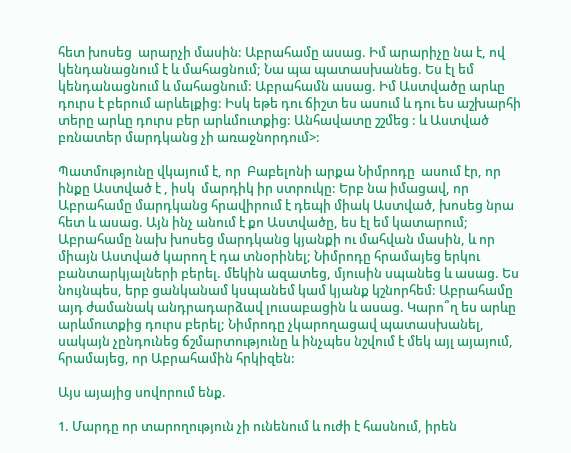հետ խոսեց  արարչի մասին: Աբրահամը ասաց. Իմ արարիչը նա է, ով կենդանացնում է և մահացնում; Նա պա պատասխանեց. Ես էլ եմ կենդանացնում և մահացնում: Աբրահամն ասաց. Իմ Աստվածը արևը դուրս է բերում արևելքից: Իսկ եթե դու ճիշտ ես ասում և դու ես աշխարհի տերը արևը դուրս բեր արևմուտքից: Անհավատը շշմեց : և Աստված բռնատեր մարդկանց չի առաջնորդում>:

Պատմությունը վկայում է, որ  Բաբելոնի արքա Նիմրոդը  ասում էր, որ ինքը Աստված է , իսկ  մարդիկ իր ստրուկը: Երբ նա իմացավ, որ Աբրահամը մարդկանց հրավիրում է դեպի միակ Աստված, խոսեց նրա հետ և ասաց. Այն ինչ անում է քո Աստվածը, ես էլ եմ կատարում; Աբրահամը նախ խոսեց մարդկանց կյանքի ու մահվան մասին, և որ միայն Աստված կարող է դա տնօրինել; Նիմրոդը հրամայեց երկու բանտարկյալների բերել. մեկին ազատեց, մյուսին սպանեց և ասաց. Ես նույնպես, երբ ցանկանամ կսպանեմ կամ կյանք կշնորհեմ: Աբրահամը այդ ժամանակ անդրադարձավ լուսաբացին և ասաց. Կարո՞ղ ես արևը արևմուտքից դուրս բերել; Նիմրոդը չկարողացավ պատասխանել, սակայն չընդունեց ճշմարտությունը և ինչպես նշվում է մեկ այլ այայում, հրամայեց, որ Աբրահամին հրկիզեն:

Այս այայից սովորում ենք.

1. Մարդը որ տարողություն չի ունենում և ուժի է հասնում, իրեն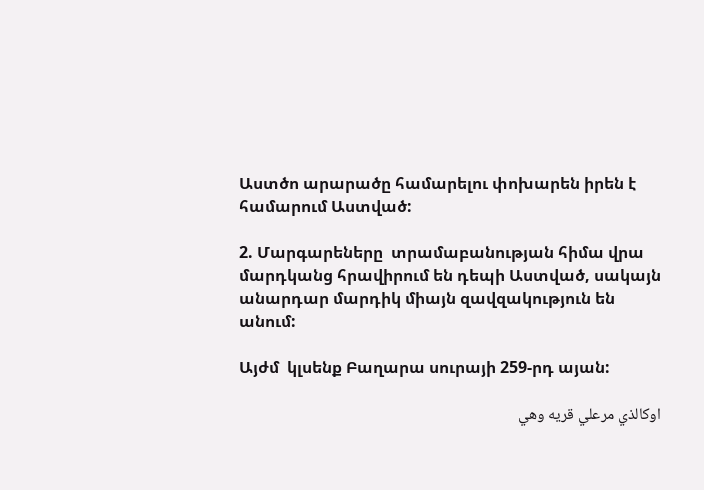Աստծո արարածը համարելու փոխարեն իրեն է համարում Աստված:

2. Մարգարեները  տրամաբանության հիմա վրա մարդկանց հրավիրում են դեպի Աստված, սակայն  անարդար մարդիկ միայն զավզակություն են անում:

Այժմ  կլսենք Բաղարա սուրայի 259-րդ այան:

اوكالذي مرعلي قريه وهي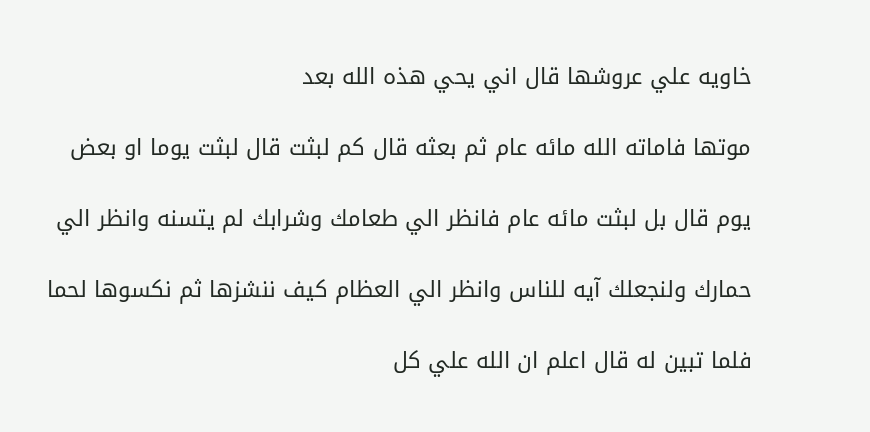خاويه علي عروشها قال اني يحي هذه الله بعد

موتها فاماته الله مائه عام ثم بعثه قال كم لبثت قال لبثت يوما او بعض

يوم قال بل لبثت مائه عام فانظر الي طعامك وشرابك لم يتسنه وانظر الي

حمارك ولنجعلك آيه للناس وانظر الي العظام كيف ننشزها ثم نكسوها لحما

فلما تبين له قال اعلم ان الله علي كل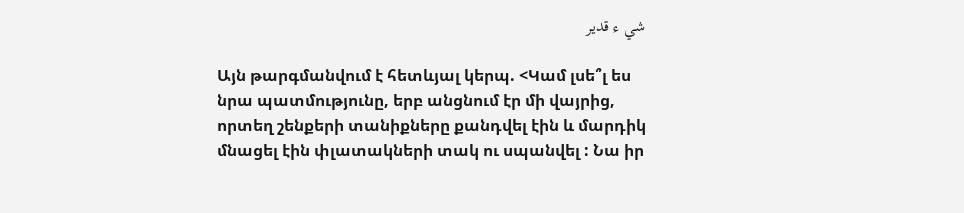شي ء قدير

Այն թարգմանվում է հետևյալ կերպ. <Կամ լսե՞լ ես նրա պատմությունը, երբ անցնում էր մի վայրից, որտեղ շենքերի տանիքները քանդվել էին և մարդիկ մնացել էին փլատակների տակ ու սպանվել : Նա իր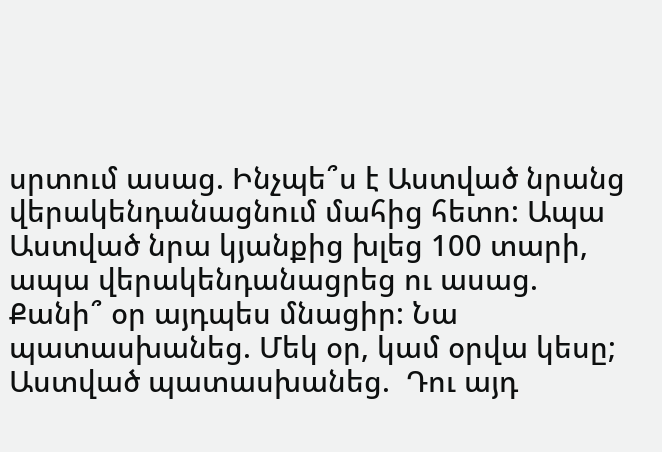սրտում ասաց. Ինչպե՞ս է Աստված նրանց վերակենդանացնում մահից հետո: Ապա Աստված նրա կյանքից խլեց 100 տարի, ապա վերակենդանացրեց ու ասաց. Քանի՞ օր այդպես մնացիր: Նա պատասխանեց. Մեկ օր, կամ օրվա կեսը; Աստված պատասխանեց.  Դու այդ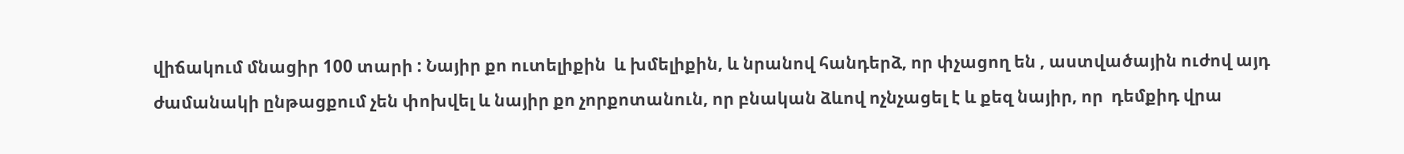վիճակում մնացիր 100 տարի : Նայիր քո ուտելիքին  և խմելիքին, և նրանով հանդերձ, որ փչացող են , աստվածային ուժով այդ ժամանակի ընթացքում չեն փոխվել և նայիր քո չորքոտանուն, որ բնական ձևով ոչնչացել է և քեզ նայիր, որ  դեմքիդ վրա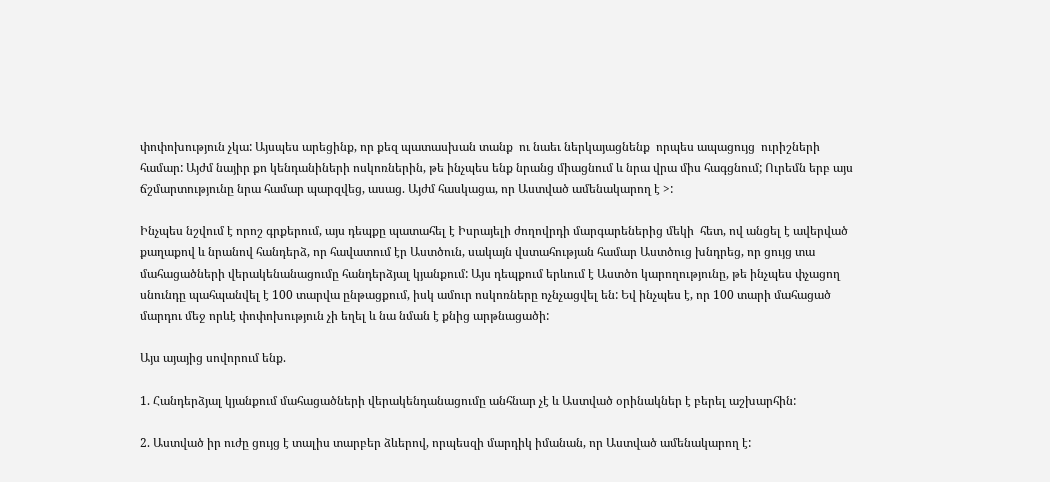փոփոխություն չկա: Այսպես արեցինք, որ քեզ պատասխան տանք  ու նաեւ ներկայացնենք  որպես ապացույց  ուրիշների համար: Այժմ նայիր քո կենդանիների ոսկոռներին, թե ինչպես ենք նրանց միացնում և նրա վրա միս հագցնում; Ուրեմն երբ այս ճշմարտությունը նրա համար պարզվեց, ասաց. Այժմ հասկացա, որ Աստված ամենակարող է >:

Ինչպես նշվում է որոշ գրքերում, այս դեպքը պատահել է Իսրայելի ժողովրդի մարգարեներից մեկի  հետ, ով անցել է ավերված քաղաքով և նրանով հանդերձ, որ հավատում էր Աստծուն, սակայն վստահության համար Աստծուց խնդրեց, որ ցույց տա մահացածների վերակենանացումը հանդերձյալ կյանքում: Այս դեպքում երևում է Աստծո կարողությունը, թե ինչպես փչացող սնունդը պահպանվել է 100 տարվա ընթացքում, իսկ ամուր ոսկոռները ոչնչացվել են: Եվ ինչպես է, որ 100 տարի մահացած մարդու մեջ որևէ փոփոխություն չի եղել և նա նման է քնից արթնացածի:

Այս այայից սովորում ենք.

1. Հանդերձյալ կյանքում մահացածների վերակենդանացումը անհնար չէ և Աստված օրինակներ է բերել աշխարհին:

2. Աստված իր ուժը ցույց է տալիս տարբեր ձևերով, որպեսզի մարդիկ իմանան, որ Աստված ամենակարող է: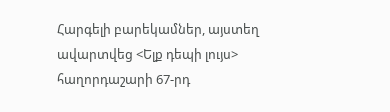Հարգելի բարեկամներ, այստեղ ավարտվեց <Ելք դեպի լույս> հաղորդաշարի 67-րդ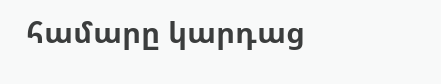համարը կարդաց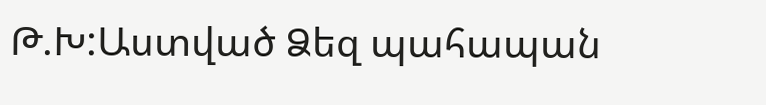Թ.Խ:Աստված Ձեզ պահապան